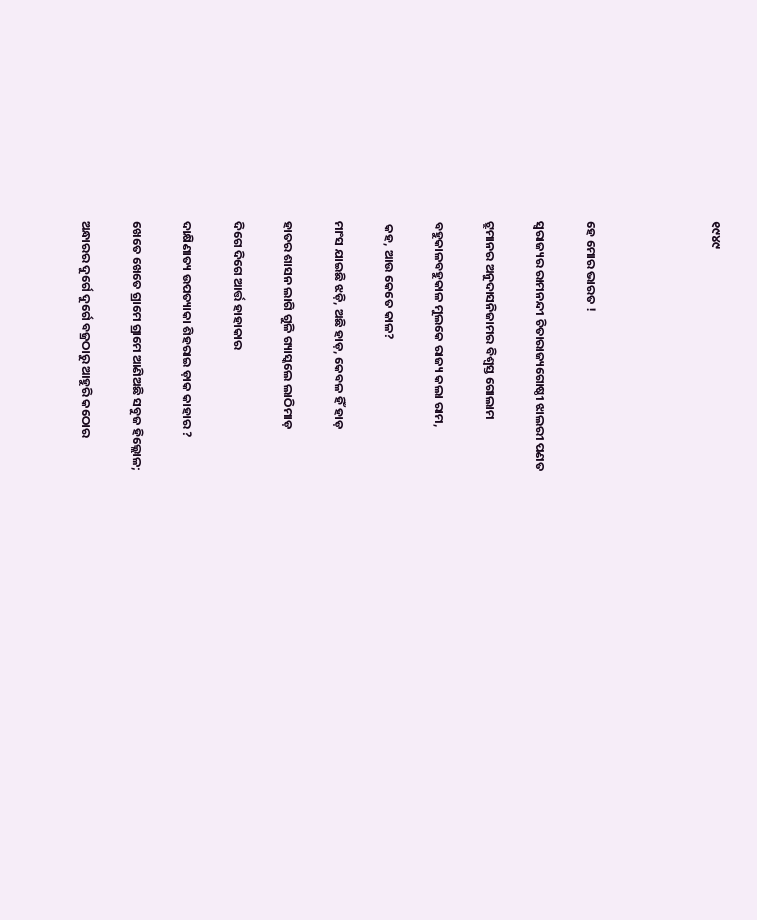୧୯୪୯




ହେ ମୋର ଭାରତ !

ସ୍ବରାଜ୍ୟର ରାମନନ୍ଦୀ ଚିତାରାଜ୍ୟଗୋଷ୍ଠୀ ଝାଲରୀ ପଣତ

ଟ୍ରୁମାନର ଅନୁଦାସନିଜାମର ବିଶ୍ବସ୍ତ ଗୋଲାମ

ବହୁକାଳବହୁକାଳ ମୁଲକେ ରାଜ୍ୟ କଲା ରାମ,

 କହ, ଆଉ କେତେ କାଳ?

ମାଂସ ଯାଇଛି ଝଡ଼ି, ଅଛି ହାଡ଼, କେବଳ ହିଁ ହାଡ଼

ହାତର ଶାସନ ଲାଗି ଗୁଳି ଗ୍ୟାସ୍କଲେ ଲାଠିମାଡ଼

ଦିଗେ ଦିଗେ ଆର୍ତ୍ତ ହାହାକାର

ଦାକ୍ଷିଣାତ୍ୟ ଉପତ୍ୟାକା ଶିହରାଇ ଡ଼ାକ କାହାର ?

ଖେତେ ଖେତେ ଗ୍ରାମେ ଗ୍ରାମେ ଆଣିଅଛି ସବୁଜ ହିଲ୍ଲୋଳ;

ଅନ୍ଧାରର ଦୁର୍ଗେ ଦୁର୍ଗେ ବଜ୍ରଠାରୁ ଆହୁରି କଠୋର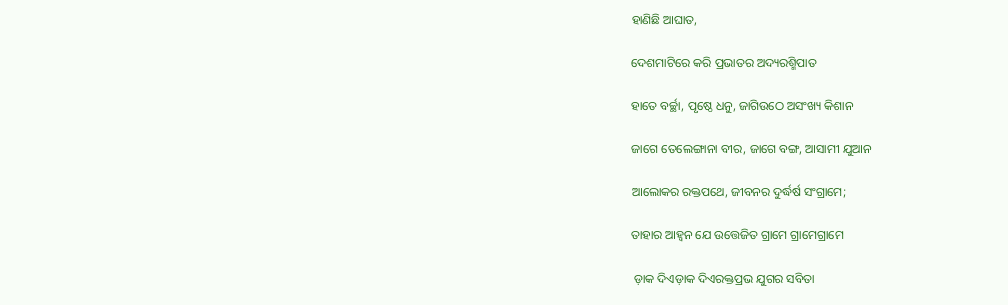ହାଣିଛି ଆଘାତ,

ଦେଶମାଟିରେ କରି ପ୍ରଭାତର ଅଦ୍ୟରଶ୍ମିପାତ

ହାତେ ବର୍ଚ୍ଛା, ପୃଷ୍ଠେ ଧନୁ, ଜାଗିଉଠେ ଅସଂଖ୍ୟ କିଶାନ

ଜାଗେ ତେଲେଙ୍ଗାନା ବୀର, ଜାଗେ ବଙ୍ଗ, ଆସାମୀ ଯୁଆନ

ଆଲୋକର ରକ୍ତପଥେ, ଜୀବନର ଦୁର୍ଦ୍ଧର୍ଷ ସଂଗ୍ରାମେ;

ତାହାର ଆହ୍ବନ ଯେ ଉତ୍ତେଜିତ ଗ୍ରାମେ ଗ୍ରାମେଗ୍ରାମେ

 ଡ଼ାକ ଦିଏଡ଼ାକ ଦିଏରକ୍ତପ୍ରଭ ଯୁଗର ସବିତା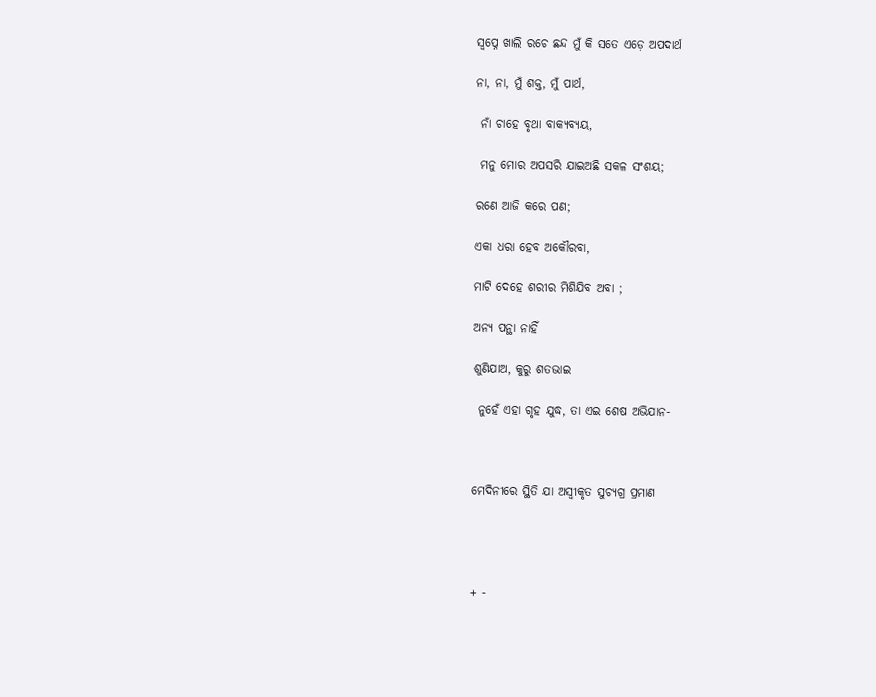ସ୍ବପ୍ନେ ଖାଲି ରଚେ ଛନ୍ଦ ମୁଁ କି ସତେ ଏଡ଼େ ଅପଦାର୍ଥ

ନା, ନା, ମୁଁ ଶକ୍ତ, ମୁଁ ପାର୍ଥ,

 ନାଁ ଚାହେ ବୃଥା ବାକ୍ୟବ୍ୟୟ,

 ମନୁ ମୋର ଅପସରି ଯାଇଅଛି ସକଳ ସଂଶୟ;

ରଣେ ଆଜି କରେ ପଣ;

ଏକା ଧରା ହେବ ଅକୌରବା,

ମାଟି ଦେହେ ଶରୀର ମିଶିଯିବ ଅବା ;

ଅନ୍ୟ ପନ୍ଥା ନାହିଁ

ଶୁଣିଯାଅ, କୁରୁ ଶତଭାଇ

 ନୁହେଁ ଏହା ଗୃହ ଯୁଦ୍ଧ, ତା ଏଇ ଶେଷ ଅଭିଯାନ-



ମେଦିନୀରେ ସ୍ଥିତି ଯା ଅସ୍ବୀକୃତ ସୁଚ୍ୟଗ୍ର ପ୍ରମାଣ




+ -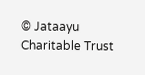© Jataayu Charitable Trust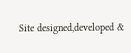Site designed,developed &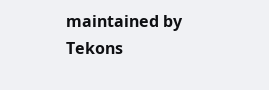maintained by Tekons